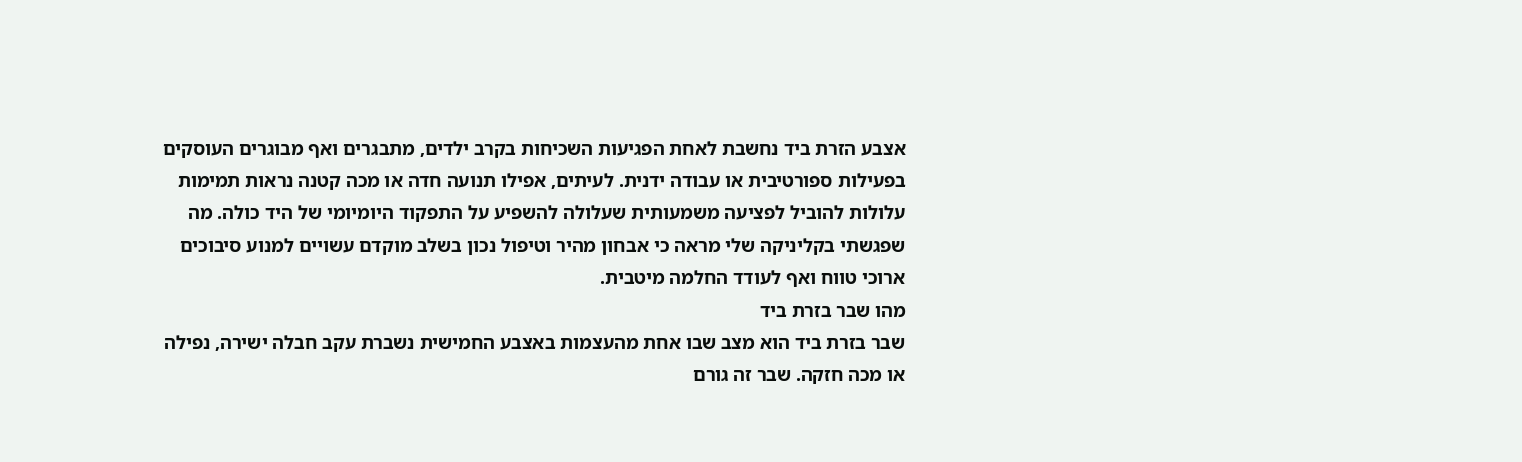אצבע הזרת ביד נחשבת לאחת הפגיעות השכיחות בקרב ילדים, מתבגרים ואף מבוגרים העוסקים בפעילות ספורטיבית או עבודה ידנית. לעיתים, אפילו תנועה חדה או מכה קטנה נראות תמימות עלולות להוביל לפציעה משמעותית שעלולה להשפיע על התפקוד היומיומי של היד כולה. מה שפגשתי בקליניקה שלי מראה כי אבחון מהיר וטיפול נכון בשלב מוקדם עשויים למנוע סיבוכים ארוכי טווח ואף לעודד החלמה מיטבית.
מהו שבר בזרת ביד
שבר בזרת ביד הוא מצב שבו אחת מהעצמות באצבע החמישית נשברת עקב חבלה ישירה, נפילה או מכה חזקה. שבר זה גורם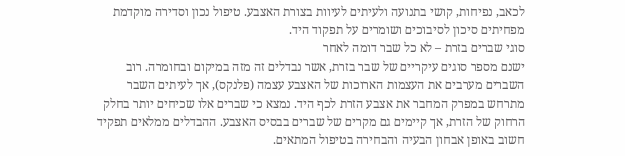לכאב, נפיחות, קושי בתנועה ולעיתים לעיוות בצורת האצבע. טיפול נכון וסדירה מוקדמת מפחיתים סיכון לסיבוכים ושומרים על תפקוד היד.
סוגי שברים בזרת – לא כל שבר דומה לאחר
ישנם מספר סוגים עיקריים של שבר בזרת, אשר נבדלים זה מזה במיקום ובחומרה. רוב השברים מערבים את העצמות הארוכות של האצבע עצמה (פלנקס), אך לעיתים השבר מתרחש במפרק המחבר את אצבע הזרת לכף היד. נמצא כי שברים אלו שכיחים יותר בחלק הרחוק של הזרת, אך קיימים גם מקרים של שברים בבסיס האצבע. ההבדלים ממלאים תפקיד חשוב באופן אבחון הבעיה והבחירה בטיפול המתאים.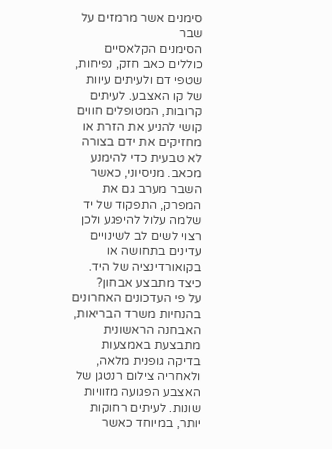סימנים אשר מרמזים על שבר
הסימנים הקלאסיים כוללים כאב חזק, נפיחות, שטפי דם ולעיתים עיוות של קו האצבע. לעיתים קרובות, המטופלים חווים קושי להניע את הזרת או מחזיקים את ידם בצורה לא טבעית כדי להימנע מכאב. מניסיוני, כאשר השבר מערב גם את המפרק, התפקוד של יד שלמה עלול להיפגע ולכן רצוי לשים לב לשינויים עדינים בתחושה או בקואורדינציה של היד.
כיצד מתבצע אבחון?
על פי העדכונים האחרונים בהנחיות משרד הבריאות, האבחנה הראשונית מתבצעת באמצעות בדיקה גופנית מלאה, ולאחריה צילום רנטגן של האצבע הפגועה מזוויות שונות. לעיתים רחוקות יותר, במיוחד כאשר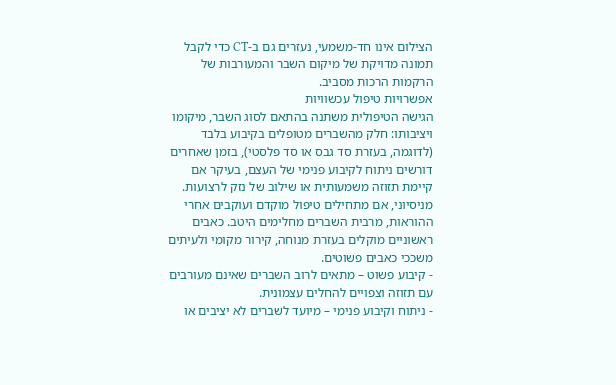הצילום אינו חד-משמעי, נעזרים גם ב-CT כדי לקבל תמונה מדויקת של מיקום השבר והמעורבות של הרקמות הרכות מסביב.
אפשרויות טיפול עכשוויות
הגישה הטיפולית משתנה בהתאם לסוג השבר, מיקומו ויציבותו: חלק מהשברים מטופלים בקיבוע בלבד (לדוגמה, בעזרת סד גבס או סד פלסטי), בזמן שאחרים דורשים ניתוח לקיבוע פנימי של העצם, בעיקר אם קיימת תזוזה משמעותית או שילוב של נזק לרצועות. מניסיוני, אם מתחילים טיפול מוקדם ועוקבים אחרי ההוראות, מרבית השברים מחלימים היטב. כאבים ראשוניים מוקלים בעזרת מנוחה, קירור מקומי ולעיתים משככי כאבים פשוטים.
- קיבוע פשוט – מתאים לרוב השברים שאינם מעורבים עם תזוזה וצפויים להחלים עצמונית.
- ניתוח וקיבוע פנימי – מיועד לשברים לא יציבים או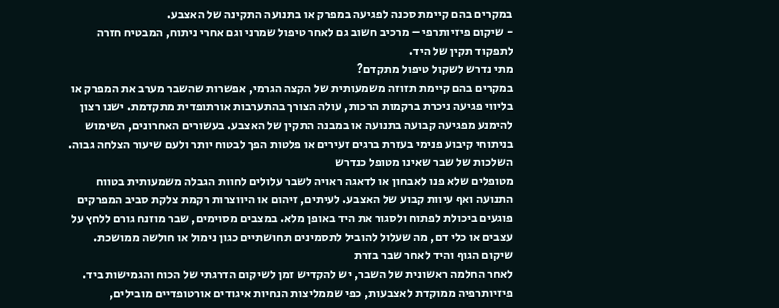במקרים בהם קיימת סכנה לפגיעה במפרק או בתנועה התקינה של האצבע.
- שיקום פיזיותרפי – מרכיב חשוב גם לאחר טיפול שמרני וגם אחרי ניתוח, המבטיח חזרה לתפקוד תקין של היד.
מתי נדרש לשקול טיפול מתקדם?
במקרים בהם קיימת תזוזה משמעותית של הקצה הגרמי, אפשרות שהשבר מערב את המפרק או בליווי פגיעה ניכרת ברקמות הרכות, עולה הצורך בהתערבות אורתופדית מתקדמת. ישנו רצון להימנע מפגיעה קבועה בתנועה או במבנה התקין של האצבע. בעשורים האחרונים, השימוש בניתוחי קיבוע פנימי בעזרת ברגים זעירים או פלטות הפך לבטוח יותר ולעם שיעור הצלחה גבוה.
השלכות של שבר שאינו מטופל כנדרש
מטופלים שלא פנו לאבחון או לדאגה ראויה לשבר עלולים לחוות הגבלה משמעותית בטווח התנועה ואף עיוות קבוע של האצבע. לעיתים, זיהום או היווצרות רקמת צלקת סביב המפרקים פוגעים ביכולת לפתוח ולסגור את היד באופן מלא. במצבים מסוימים, שבר מוזנח גורם ללחץ על עצבים או כלי דם, מה שעלול להוביל לתסמינים תחושתיים כגון נימול או חולשה ממושכת.
שיקום הגוף והיד לאחר שבר בזרת
לאחר החלמה ראשונית של השבר, יש להקדיש זמן לשיקום הדרגתי של הכוח והגמישות ביד. פיזיותרפיה ממוקדת לאצבעות, כפי שממליצות הנחיות איגודים אורטופדיים מובילים,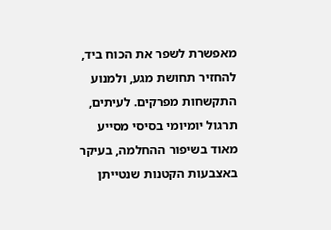מאפשרת לשפר את הכוח ביד, להחזיר תחושת מגע, ולמנוע התקשחות מפרקים. לעיתים, תרגול יומיומי בסיסי מסייע מאוד בשיפור ההחלמה, בעיקר באצבעות הקטנות שנטייתן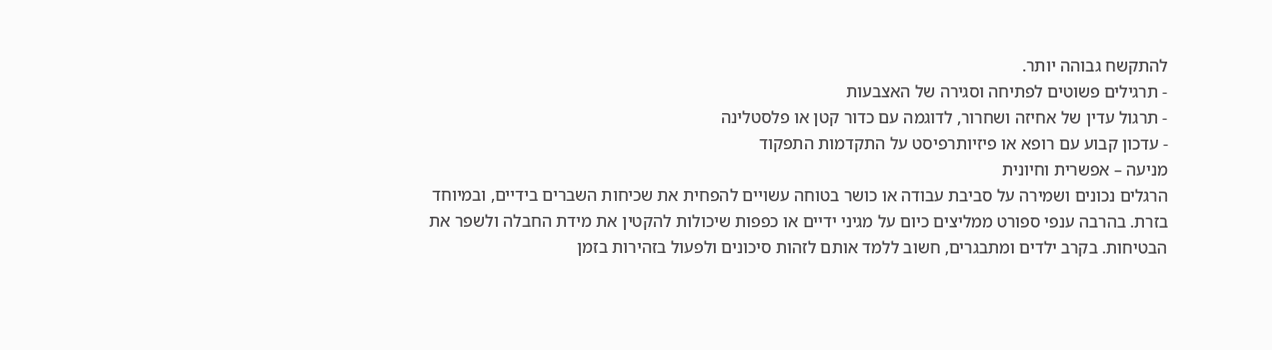להתקשח גבוהה יותר.
- תרגילים פשוטים לפתיחה וסגירה של האצבעות
- תרגול עדין של אחיזה ושחרור, לדוגמה עם כדור קטן או פלסטלינה
- עדכון קבוע עם רופא או פיזיותרפיסט על התקדמות התפקוד
מניעה – אפשרית וחיונית
הרגלים נכונים ושמירה על סביבת עבודה או כושר בטוחה עשויים להפחית את שכיחות השברים בידיים, ובמיוחד בזרת. בהרבה ענפי ספורט ממליצים כיום על מגיני ידיים או כפפות שיכולות להקטין את מידת החבלה ולשפר את הבטיחות. בקרב ילדים ומתבגרים, חשוב ללמד אותם לזהות סיכונים ולפעול בזהירות בזמן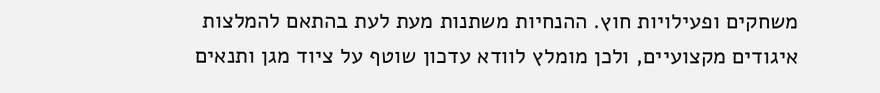משחקים ופעילויות חוץ. ההנחיות משתנות מעת לעת בהתאם להמלצות איגודים מקצועיים, ולכן מומלץ לוודא עדכון שוטף על ציוד מגן ותנאים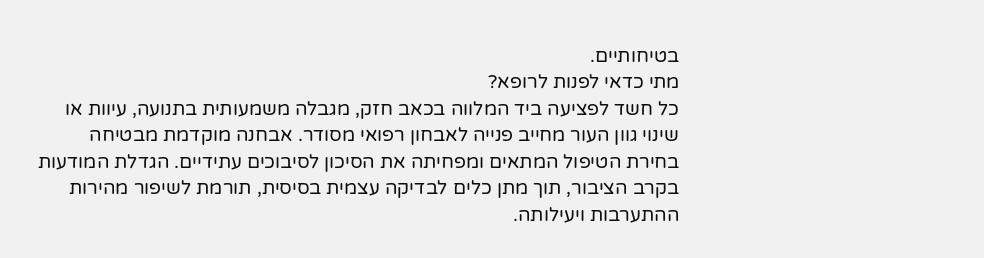בטיחותיים.
מתי כדאי לפנות לרופא?
כל חשד לפציעה ביד המלווה בכאב חזק, מגבלה משמעותית בתנועה, עיוות או שינוי גוון העור מחייב פנייה לאבחון רפואי מסודר. אבחנה מוקדמת מבטיחה בחירת הטיפול המתאים ומפחיתה את הסיכון לסיבוכים עתידיים. הגדלת המודעות בקרב הציבור, תוך מתן כלים לבדיקה עצמית בסיסית, תורמת לשיפור מהירות ההתערבות ויעילותה.